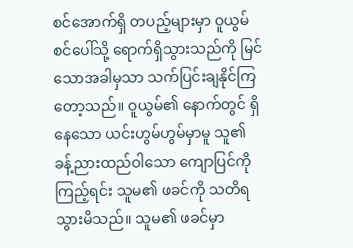စင်အောက်ရှိ တပည့်များမှာ ဝူယွမ် စင်ပေါ်သို့ ရောက်ရှိသွားသည်ကို မြင်သောအခါမှသာ သက်ပြင်းချနိုင်ကြတော့သည်။ ဝူယွမ်၏ နောက်တွင် ရှိနေသော ယင်းဟွမ်ဟွမ်မှာမူ သူ၏ ခန့်ညားထည်ဝါသော ကျောပြင်ကို ကြည့်ရင်း သူမ၏ ဖခင်ကို သတိရသွားမိသည်။ သူမ၏ ဖခင်မှာ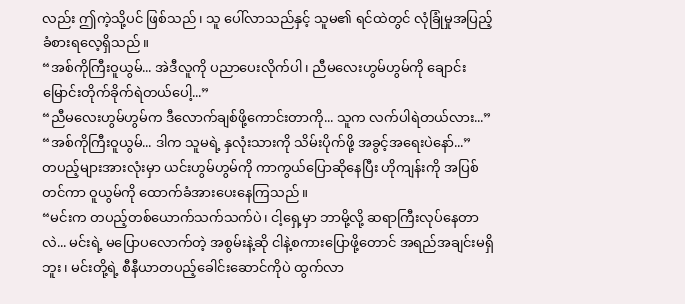လည်း ဤကဲ့သို့ပင် ဖြစ်သည်၊ သူ ပေါ်လာသည်နှင့် သူမ၏ ရင်ထဲတွင် လုံခြုံမှုအပြည့် ခံစားရလေ့ရှိသည်။
“အစ်ကိုကြီးဝူယွမ်... အဲဒီလူကို ပညာပေးလိုက်ပါ၊ ညီမလေးဟွမ်ဟွမ်ကို ချောင်းမြောင်းတိုက်ခိုက်ရဲတယ်ပေါ့...”
“ညီမလေးဟွမ်ဟွမ်က ဒီလောက်ချစ်ဖို့ကောင်းတာကို... သူက လက်ပါရဲတယ်လား...”
“အစ်ကိုကြီးဝူယွမ်... ဒါက သူမရဲ့ နှလုံးသားကို သိမ်းပိုက်ဖို့ အခွင့်အရေးပဲနော်...”
တပည့်များအားလုံးမှာ ယင်းဟွမ်ဟွမ်ကို ကာကွယ်ပြောဆိုနေပြီး ဟိုကျန်းကို အပြစ်တင်ကာ ဝူယွမ်ကို ထောက်ခံအားပေးနေကြသည်။
“မင်းက တပည့်တစ်ယောက်သက်သက်ပဲ၊ ငါ့ရှေ့မှာ ဘာမို့လို့ ဆရာကြီးလုပ်နေတာလဲ... မင်းရဲ့ မပြောပလောက်တဲ့ အစွမ်းနဲ့ဆို ငါနဲ့စကားပြောဖို့တောင် အရည်အချင်းမရှိဘူး၊ မင်းတို့ရဲ့ စီနီယာတပည့်ခေါင်းဆောင်ကိုပဲ ထွက်လာ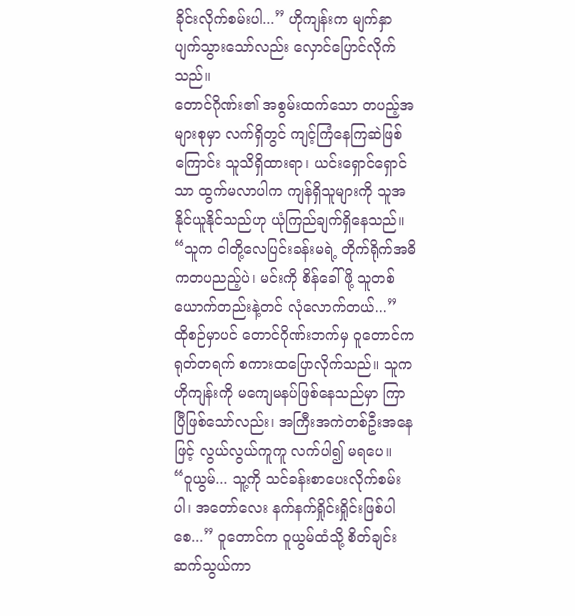ခိုင်းလိုက်စမ်းပါ...” ဟိုကျန်းက မျက်နှာပျက်သွားသော်လည်း လှောင်ပြောင်လိုက်သည်။
တောင်ဂိုဏ်း၏ အစွမ်းထက်သော တပည့်အများစုမှာ လက်ရှိတွင် ကျင့်ကြံနေကြဆဲဖြစ်ကြောင်း သူသိရှိထားရာ၊ ယင်းရှောင်ရှောင်သာ ထွက်မလာပါက ကျန်ရှိသူများကို သူအနိုင်ယူနိုင်သည်ဟု ယုံကြည်ချက်ရှိနေသည်။
“သူက ငါတို့လေပြင်းခန်းမရဲ့ တိုက်ရိုက်အဓိကတပညည့်ပဲ၊ မင်းကို စိန်ခေါ်ဖို့ သူတစ်ယောက်တည်းနဲ့တင် လုံလောက်တယ်...”
ထိုစဉ်မှာပင် တောင်ဂိုဏ်းဘက်မှ ဝူတောင်က ရုတ်တရက် စကားထပြောလိုက်သည်။ သူက ဟိုကျန်းကို မကျေမနပ်ဖြစ်နေသည်မှာ ကြာပြီဖြစ်သော်လည်း၊ အကြီးအကဲတစ်ဦးအနေဖြင့် လွယ်လွယ်ကူကူ လက်ပါ၍ မရပေ။
“ဝူယွမ်... သူ့ကို သင်ခန်းစာပေးလိုက်စမ်းပါ၊ အတော်လေး နက်နက်ရှိုင်းရှိုင်းဖြစ်ပါစေ...” ဝူတောင်က ဝူယွမ်ထံသို့ စိတ်ချင်းဆက်သွယ်ကာ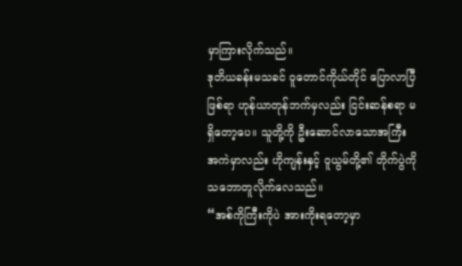မှာကြားလိုက်သည်။
ဒုတိယခန်းမသခင် ဝူတောင်ကိုယ်တိုင် ပြောလာပြီဖြစ်ရာ ဟုန်ယာတုန်ဘက်မှလည်း ငြင်းဆန်စရာ မရှိတော့ပေ။ သူတို့ကို ဦးဆောင်လာသောအကြီးအကဲမှာလည်း ဟိုကျန်းနှင့် ဝူယွမ်တို့၏ တိုက်ပွဲကို သဘောတူလိုက်လေသည်။
“အစ်ကိုကြီးကိုပဲ အားကိုးရတော့မှာ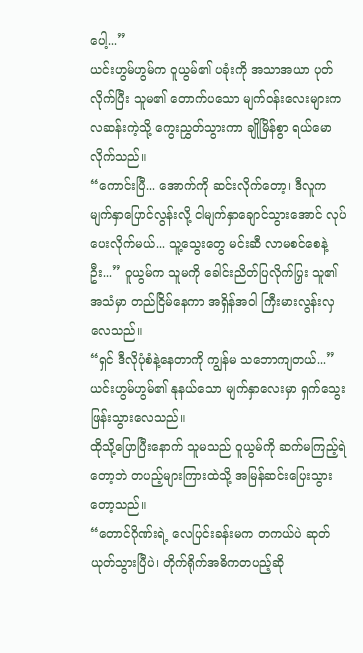ပေါ့...”
ယင်းဟွမ်ဟွမ်က ဝူယွမ်၏ ပခုံးကို အသာအယာ ပုတ်လိုက်ပြီး သူမ၏ တောက်ပသော မျက်ဝန်းလေးများက လဆန်းကဲ့သို့ ကွေးညွှတ်သွားကာ ချိုမြိန်စွာ ရယ်မောလိုက်သည်။
“ကောင်းပြီ... အောက်ကို ဆင်းလိုက်တော့၊ ဒီလူက မျက်နှာပြောင်လွန်းလို့ ငါမျက်နှာချောင်သွားအောင် လုပ်ပေးလိုက်မယ်... သူ့သွေးတွေ မင်းဆီ လာမစင်စေနဲ့ဦး...” ဝူယွမ်က သူမကို ခေါင်းညိတ်ပြလိုက်ပြှး သူ၏ အသံမှာ တည်ငြိမ်နေကာ အရှိန်အဝါ ကြီးမားလွန်းလှလေသည်။
“ရှင် ဒီလိုပုံစံနဲ့နေတာကို ကျွန်မ သဘောကျတယ်...” ယင်းဟွမ်ဟွမ်၏ နုနယ်သော မျက်နှာလေးမှာ ရှက်သွေးဖြန်းသွားလေသည်။
ထိုသို့ပြောပြီးနောက် သူမသည် ဝူယွမ်ကို ဆက်မကြည့်ရဲတော့ဘဲ တပည့်များကြားထဲသို့ အမြန်ဆင်းပြေးသွားတော့သည်။
“တောင်ဂိုဏ်းရဲ့ လေပြင်းခန်းမက တကယ်ပဲ ဆုတ်ယုတ်သွားပြီပဲ၊ တိုက်ရိုက်အဓိကတပည့်ဆို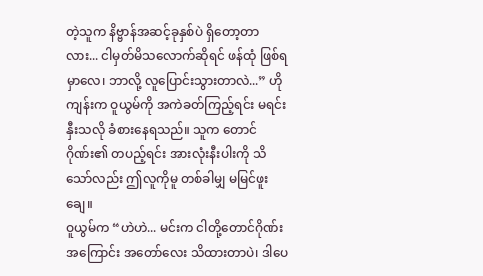တဲ့သူက နိဗ္ဗာန်အဆင့်ခုနှစ်ပဲ ရှိတော့တာလား... ငါမှတ်မိသလောက်ဆိုရင် ဖန်ထုံ ဖြစ်ရမှာလေ၊ ဘာလို့ လူပြောင်းသွားတာလဲ...” ဟိုကျန်းက ဝူယွမ်ကို အကဲခတ်ကြည့်ရင်း မရင်းနှီးသလို ခံစားနေရသည်။ သူက တောင်ဂိုဏ်း၏ တပည့်ရင်း အားလုံးနီးပါးကို သိသော်လည်း ဤလူကိုမူ တစ်ခါမျှ မမြင်ဖူးချေ။
ဝူယွမ်က “ဟဲဟဲ... မင်းက ငါတို့တောင်ဂိုဏ်းအကြောင်း အတော်လေး သိထားတာပဲ၊ ဒါပေ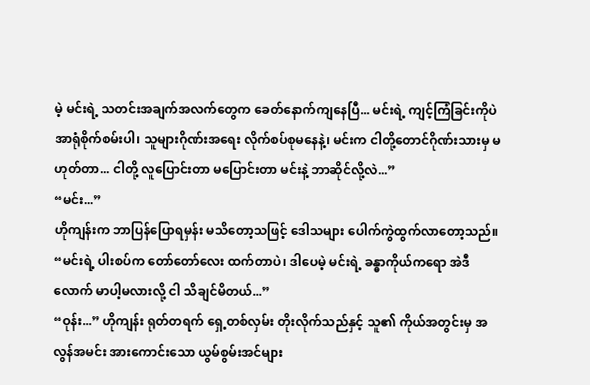မဲ့ မင်းရဲ့ သတင်းအချက်အလက်တွေက ခေတ်နောက်ကျနေပြီ... မင်းရဲ့ ကျင့်ကြံခြင်းကိုပဲ အာရုံစိုက်စမ်းပါ၊ သူများဂိုဏ်းအရေး လိုက်စပ်စုမနေနဲ့၊ မင်းက ငါတို့တောင်ဂိုဏ်းသားမှ မဟုတ်တာ... ငါတို့ လူပြောင်းတာ မပြောင်းတာ မင်းနဲ့ ဘာဆိုင်လို့လဲ...”
“မင်း...”
ဟိုကျန်းက ဘာပြန်ပြောရမှန်း မသိတော့သဖြင့် ဒေါသများ ပေါက်ကွဲထွက်လာတော့သည်။
“မင်းရဲ့ ပါးစပ်က တော်တော်လေး ထက်တာပဲ၊ ဒါပေမဲ့ မင်းရဲ့ ခန္ဓာကိုယ်ကရော အဲဒီလောက် မာပါ့မလားလို့ ငါ သိချင်မိတယ်...”
“ဝုန်း...” ဟိုကျန်း ရုတ်တရက် ရှေ့တစ်လှမ်း တိုးလိုက်သည်နှင့် သူ၏ ကိုယ်အတွင်းမှ အလွန်အမင်း အားကောင်းသော ယွမ်စွမ်းအင်များ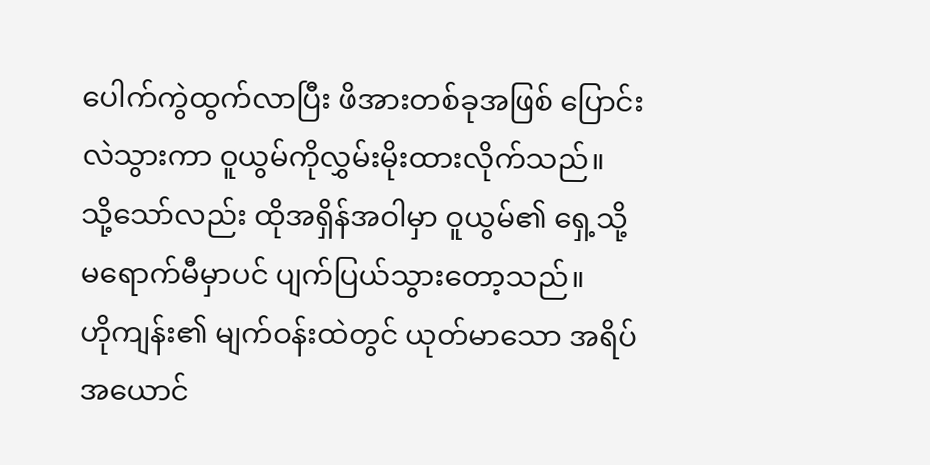ပေါက်ကွဲထွက်လာပြီး ဖိအားတစ်ခုအဖြစ် ပြောင်းလဲသွားကာ ဝူယွမ်ကိုလွှမ်းမိုးထားလိုက်သည်။
သို့သော်လည်း ထိုအရှိန်အဝါမှာ ဝူယွမ်၏ ရှေ့သို့ မရောက်မီမှာပင် ပျက်ပြယ်သွားတော့သည်။
ဟိုကျန်း၏ မျက်ဝန်းထဲတွင် ယုတ်မာသော အရိပ်အယောင်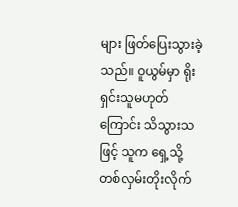များ ဖြတ်ပြေးသွားခဲ့သည်။ ဝူယွမ်မှာ ရိုးရှင်းသူမဟုတ်ကြောင်း သိသွားသဖြင့် သူက ရှေ့သို့ တစ်လှမ်းတိုးလိုက်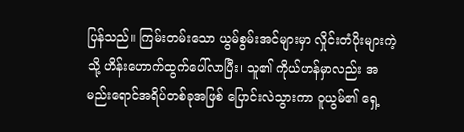ပြန်သည်။ ကြမ်းတမ်းသော ယွမ်စွမ်းအင်များမှာ လှိုင်းတံပိုးများကဲ့သို့ ဟိန်းဟောက်ထွက်ပေါ်လာပြီး၊ သူ၏ ကိုယ်ဟန်မှာလည်း အမည်းရောင်အရိပ်တစ်ခုအဖြစ် ပြောင်းလဲသွားကာ ဝူယွမ်၏ ရှေ့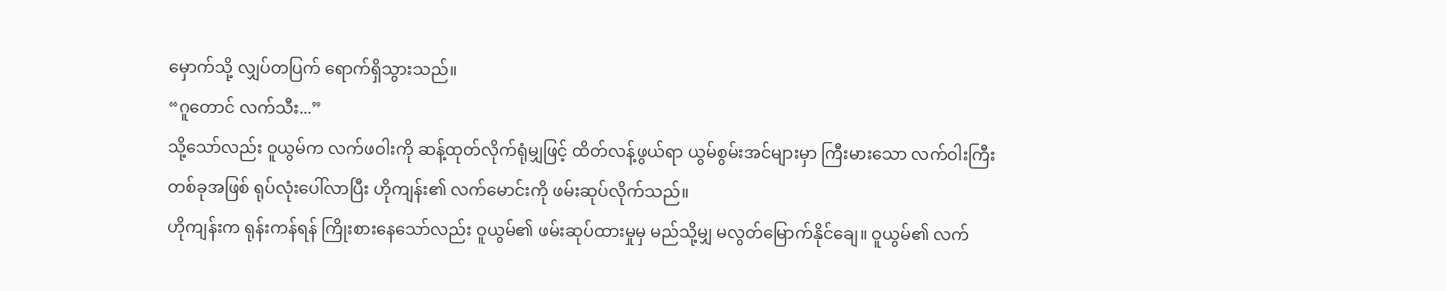မှောက်သို့ လျှပ်တပြက် ရောက်ရှိသွားသည်။
“ဂူတောင် လက်သီး...”
သို့သော်လည်း ဝူယွမ်က လက်ဖဝါးကို ဆန့်ထုတ်လိုက်ရုံမျှဖြင့် ထိတ်လန့်ဖွယ်ရာ ယွမ်စွမ်းအင်များမှာ ကြီးမားသော လက်ဝါးကြီးတစ်ခုအဖြစ် ရုပ်လုံးပေါ်လာပြီး ဟိုကျန်း၏ လက်မောင်းကို ဖမ်းဆုပ်လိုက်သည်။
ဟိုကျန်းက ရုန်းကန်ရန် ကြိုးစားနေသော်လည်း ဝူယွမ်၏ ဖမ်းဆုပ်ထားမှုမှ မည်သို့မျှ မလွတ်မြောက်နိုင်ချေ။ ဝူယွမ်၏ လက်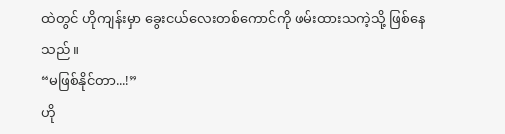ထဲတွင် ဟိုကျန်းမှာ ခွေးငယ်လေးတစ်ကောင်ကို ဖမ်းထားသကဲ့သို့ ဖြစ်နေသည်။
“မဖြစ်နိုင်တာ...!”
ဟို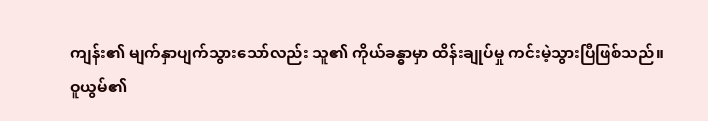ကျန်း၏ မျက်နှာပျက်သွားသော်လည်း သူ၏ ကိုယ်ခန္ဓာမှာ ထိန်းချုပ်မှု ကင်းမဲ့သွားပြီဖြစ်သည်။
ဝူယွမ်၏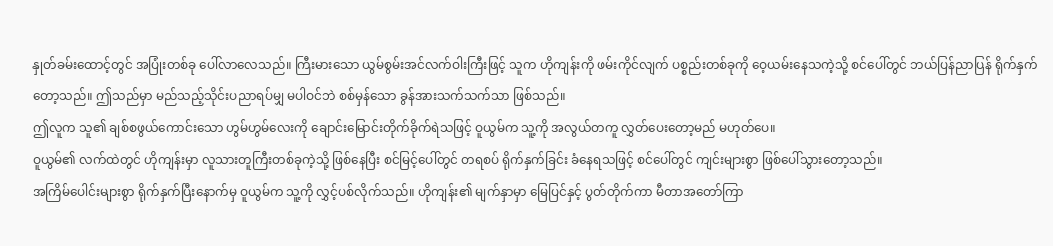နှုတ်ခမ်းထောင့်တွင် အပြုံးတစ်ခု ပေါ်လာလေသည်။ ကြီးမားသော ယွမ်စွမ်းအင်လက်ဝါးကြီးဖြင့် သူက ဟိုကျန်းကို ဖမ်းကိုင်လျက် ပစ္စည်းတစ်ခုကို ဝေ့ယမ်းနေသကဲ့သို့ စင်ပေါ်တွင် ဘယ်ပြန်ညာပြန် ရိုက်နှက်တော့သည်။ ဤသည်မှာ မည်သည့်သိုင်းပညာရပ်မျှ မပါဝင်ဘဲ စစ်မှန်သော ခွန်အားသက်သက်သာ ဖြစ်သည်။
ဤလူက သူ၏ ချစ်စဖွယ်ကောင်းသော ဟွမ်ဟွမ်လေးကို ချောင်းမြောင်းတိုက်ခိုက်ရဲသဖြင့် ဝူယွမ်က သူ့ကို အလွယ်တကူ လွှတ်ပေးတော့မည် မဟုတ်ပေ။
ဝူယွမ်၏ လက်ထဲတွင် ဟိုကျန်းမှာ လူသားတူကြီးတစ်ခုကဲ့သို့ ဖြစ်နေပြီး စင်မြင့်ပေါ်တွင် တရစပ် ရိုက်နှက်ခြင်း ခံနေရသဖြင့် စင်ပေါ်တွင် ကျင်းများစွာ ဖြစ်ပေါ်သွားတော့သည်။
အကြိမ်ပေါင်းများစွာ ရိုက်နှက်ပြီးနောက်မှ ဝူယွမ်က သူ့ကို လွှင့်ပစ်လိုက်သည်။ ဟိုကျန်း၏ မျက်နှာမှာ မြေပြင်နှင့် ပွတ်တိုက်ကာ မီတာအတော်ကြာ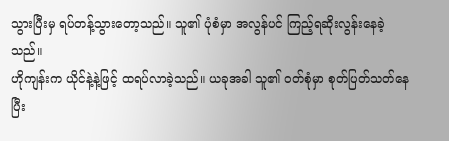သွားပြီးမှ ရပ်တန့်သွားတော့သည်။ သူ၏ ပုံစံမှာ အလွန်ပင် ကြည့်ရဆိုးလွန်းနေခဲ့သည်။
ဟိုကျန်းက ယိုင်နဲ့နဲ့ဖြင့် ထရပ်လာခဲ့သည်။ ယခုအခါ သူ၏ ဝတ်စုံမှာ စုတ်ပြတ်သတ်နေပြီး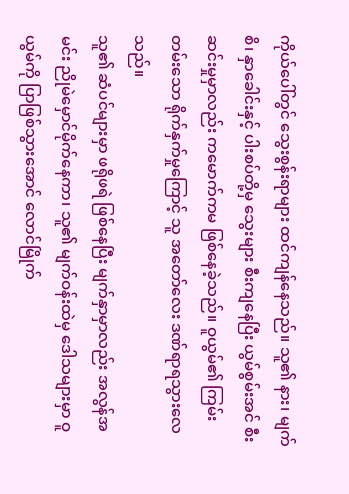ကိုယ်ပေါ်တွင် သွေးစွန်းရာများ ထင်ကျန်နေသည်။ သူ၏ နား၊ မျက်စိ၊ နှာခေါင်းနှင့် ပါးစပ်တို့မှ သွေးများ စီးကျနေပြီး ယွမ်စွမ်းအင် စီးဆင်းမှုမှာလည်း ကမောက်ကမ ဖြစ်နေခဲ့သည်။ ဝူယွမ်၏ ကြမ်းတမ်းသော ရိုက်နှက်မှုကြောင့် သူ အတော်လေး ဒဏ်ရာရသွားလေသည်။
သူ၏ ဆံပင်များမှာ ဖရိုဖရဲ ဖြစ်နေပြီး မျက်နှာမှာလည်း အလွန်အမင်း ညိုမဲမှောင်မိုက်နေကာ၊ သူ၏ မျက်ဝန်းထဲမှ ဒေါသများမှာ ဝူယွမ်ကို ပြာဖြစ်သွားအောင် လောင်မြိုက်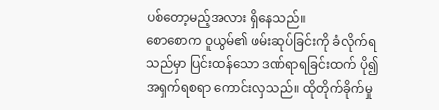ပစ်တော့မည့်အလား ရှိနေသည်။
စောစောက ဝူယွမ်၏ ဖမ်းဆုပ်ခြင်းကို ခံလိုက်ရသည်မှာ ပြင်းထန်သော ဒဏ်ရာရခြင်းထက် ပို၍အရှက်ရစရာ ကောင်းလှသည်။ ထိုတိုက်ခိုက်မှု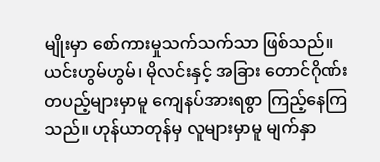မျိုးမှာ စော်ကားမှုသက်သက်သာ ဖြစ်သည်။
ယင်းဟွမ်ဟွမ်၊ မိုလင်းနှင့် အခြား တောင်ဂိုဏ်းတပည့်များမှာမူ ကျေနပ်အားရစွာ ကြည့်နေကြသည်။ ဟုန်ယာတုန်မှ လူများမှာမူ မျက်နှာ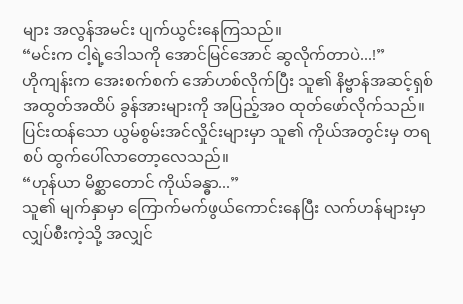များ အလွန်အမင်း ပျက်ယွင်းနေကြသည်။
“မင်းက ငါ့ရဲ့ဒေါသကို အောင်မြင်အောင် ဆွလိုက်တာပဲ...!”
ဟိုကျန်းက အေးစက်စက် အော်ဟစ်လိုက်ပြီး သူ၏ နိဗ္ဗာန်အဆင့်ရှစ် အထွတ်အထိပ် ခွန်အားများကို အပြည့်အဝ ထုတ်ဖော်လိုက်သည်။ ပြင်းထန်သော ယွမ်စွမ်းအင်လှိုင်းများမှာ သူ၏ ကိုယ်အတွင်းမှ တရစပ် ထွက်ပေါ်လာတော့လေသည်။
“ဟုန်ယာ မိစ္ဆာတောင် ကိုယ်ခန္ဓာ...”
သူ၏ မျက်နှာမှာ ကြောက်မက်ဖွယ်ကောင်းနေပြီး လက်ဟန်များမှာ လျှပ်စီးကဲ့သို့ အလျှင်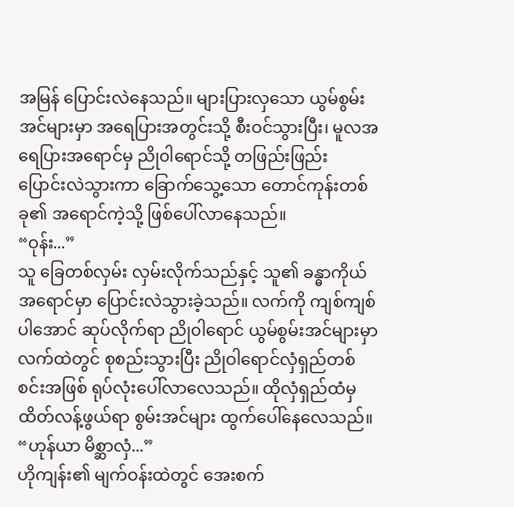အမြန် ပြောင်းလဲနေသည်။ များပြားလှသော ယွမ်စွမ်းအင်များမှာ အရေပြားအတွင်းသို့ စီးဝင်သွားပြီး၊ မူလအရေပြားအရောင်မှ ညို၀ါရောင်သို့ တဖြည်းဖြည်း ပြောင်းလဲသွားကာ ခြောက်သွေ့သော တောင်ကုန်းတစ်ခု၏ အရောင်ကဲ့သို့ ဖြစ်ပေါ်လာနေသည်။
“ဝုန်း...”
သူ ခြေတစ်လှမ်း လှမ်းလိုက်သည်နှင့် သူ၏ ခန္ဓာကိုယ်အရောင်မှာ ပြောင်းလဲသွားခဲ့သည်။ လက်ကို ကျစ်ကျစ်ပါအောင် ဆုပ်လိုက်ရာ ညို၀ါရောင် ယွမ်စွမ်းအင်များမှာ လက်ထဲတွင် စုစည်းသွားပြီး ညိုဝါရောင်လှံရှည်တစ်စင်းအဖြစ် ရုပ်လုံးပေါ်လာလေသည်။ ထိုလှံရှည်ထံမှ ထိတ်လန့်ဖွယ်ရာ စွမ်းအင်များ ထွက်ပေါ်နေလေသည်။
“ဟုန်ယာ မိစ္ဆာလှံ...”
ဟိုကျန်း၏ မျက်ဝန်းထဲတွင် အေးစက်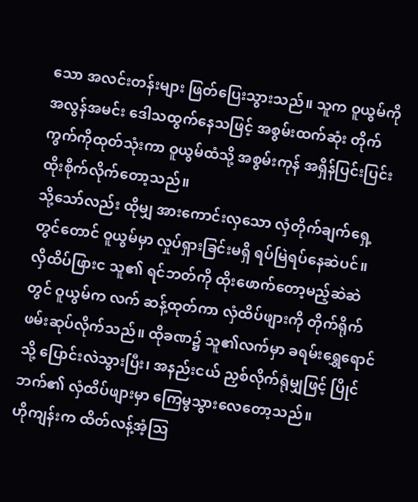သော အလင်းတန်းများ ဖြတ်ပြေးသွားသည်။ သူက ဝူယွမ်ကို အလွန်အမင်း ဒေါသထွက်နေသဖြင့် အစွမ်းထက်ဆုံး တိုက်ကွက်ကိုထုတ်သုံးကာ ဝူယွမ်ထံသို့ အစွမ်းကုန် အရှိန်ပြင်းပြင်း ထိုးစိုက်လိုက်တော့သည်။
သို့သော်လည်း ထိုမျှ အားကောင်းလှသော လှံတိုက်ချက်ရှေ့တွင်တောင် ဝူယွမ်မှာ လှုပ်ရှားခြင်းမရှိ ရပ်မြဲရပ်နေဆဲပင်။
လှိထိပ်ဖြားင သူ၏ ရင်ဘတ်ကို ထိုးဖောက်တော့မည့်ဆဲဆဲတွင် ဝူယွမ်က လက် ဆန့်ထုတ်ကာ လှံထိပ်ဖျားကို တိုက်ရိုက် ဖမ်းဆုပ်လိုက်သည်။ ထိုခဏ၌ သူ၏လက်မှာ ခရမ်းရွှေရောင်သို့ ပြောင်းလဲသွားပြီး၊ အနည်းငယ် ညှစ်လိုက်ရုံမျှဖြင့် ပြိုင်ဘက်၏ လှံထိပ်ဖျားမှာ ကြေမွသွားလေတော့သည်။
ဟိုကျန်းက ထိတ်လန့်အံ့ဩ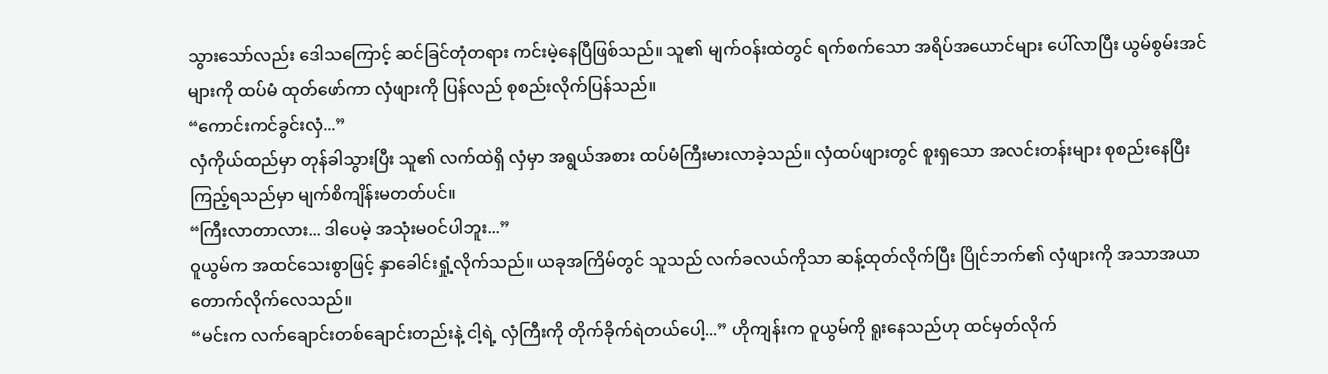သွားသော်လည်း ဒေါသကြောင့် ဆင်ခြင်တုံတရား ကင်းမဲ့နေပြီဖြစ်သည်။ သူ၏ မျက်ဝန်းထဲတွင် ရက်စက်သော အရိပ်အယောင်များ ပေါ်လာပြီး ယွမ်စွမ်းအင်များကို ထပ်မံ ထုတ်ဖော်ကာ လှံဖျားကို ပြန်လည် စုစည်းလိုက်ပြန်သည်။
“ကောင်းကင်ခွင်းလှံ...”
လှံကိုယ်ထည်မှာ တုန်ခါသွားပြီး သူ၏ လက်ထဲရှိ လှံမှာ အရွယ်အစား ထပ်မံကြီးမားလာခဲ့သည်။ လှံထပ်ဖျားတွင် စူးရှသော အလင်းတန်းများ စုစည်းနေပြီး ကြည့်ရသည်မှာ မျက်စိကျိန်းမတတ်ပင်။
“ကြီးလာတာလား... ဒါပေမဲ့ အသုံးမဝင်ပါဘူး...”
ဝူယွမ်က အထင်သေးစွာဖြင့် နှာခေါင်းရှုံ့လိုက်သည်။ ယခုအကြိမ်တွင် သူသည် လက်ခလယ်ကိုသာ ဆန့်ထုတ်လိုက်ပြီး ပြိုင်ဘက်၏ လှံဖျားကို အသာအယာ တောက်လိုက်လေသည်။
“မင်းက လက်ချောင်းတစ်ချောင်းတည်းနဲ့ ငါ့ရဲ့ လှံကြီးကို တိုက်ခိုက်ရဲတယ်ပေါ့...” ဟိုကျန်းက ဝူယွမ်ကို ရူးနေသည်ဟု ထင်မှတ်လိုက်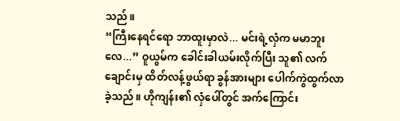သည်။
“ကြီးနေရင်ရော ဘာထူးမှာလဲ... မင်းရဲ့လှံက မမာဘူးလေ...” ဝူယွမ်က ခေါင်းခါယမ်းလိုက်ပြီး သူ၏ လက်ချောင်းမှ ထိတ်လန့်ဖွယ်ရာ ခွန်အားများ ပေါက်ကွဲထွက်လာခဲ့သည်။ ဟိုကျန်း၏ လှံပေါ်တွင် အက်ကြောင်း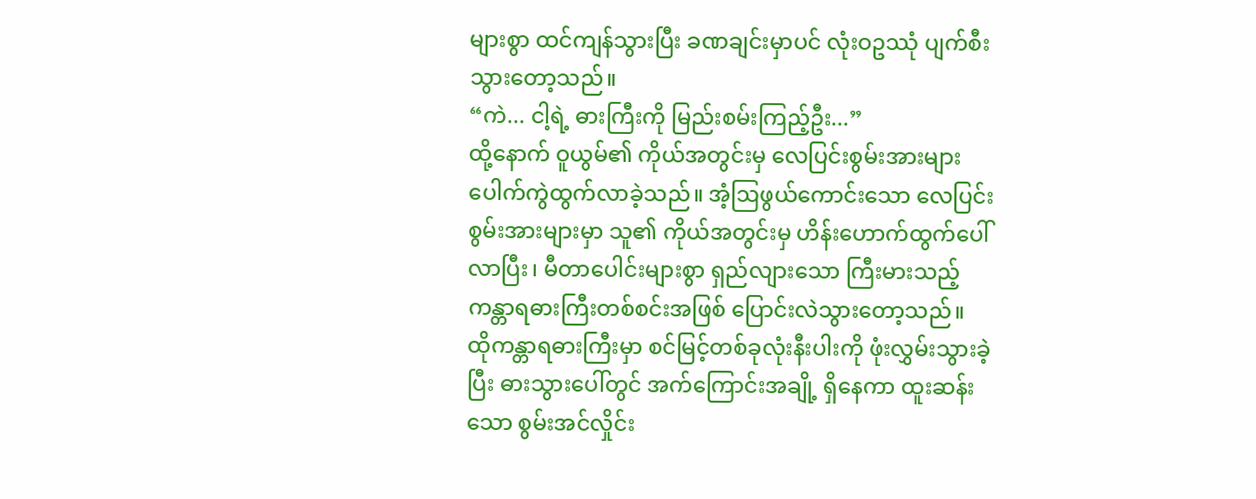များစွာ ထင်ကျန်သွားပြီး ခဏချင်းမှာပင် လုံးဝဥဿုံ ပျက်စီးသွားတော့သည်။
“ကဲ... ငါ့ရဲ့ ဓားကြီးကို မြည်းစမ်းကြည့်ဦး...”
ထို့နောက် ဝူယွမ်၏ ကိုယ်အတွင်းမှ လေပြင်းစွမ်းအားများ ပေါက်ကွဲထွက်လာခဲ့သည်။ အံ့ဩဖွယ်ကောင်းသော လေပြင်းစွမ်းအားများမှာ သူ၏ ကိုယ်အတွင်းမှ ဟိန်းဟောက်ထွက်ပေါ်လာပြီး၊ မီတာပေါင်းများစွာ ရှည်လျားသော ကြီးမားသည့် ကန္တာရဓားကြီးတစ်စင်းအဖြစ် ပြောင်းလဲသွားတော့သည်။
ထိုကန္တာရဓားကြီးမှာ စင်မြင့်တစ်ခုလုံးနီးပါးကို ဖုံးလွှမ်းသွားခဲ့ပြီး ဓားသွားပေါ်တွင် အက်ကြောင်းအချို့ ရှိနေကာ ထူးဆန်းသော စွမ်းအင်လှိုင်း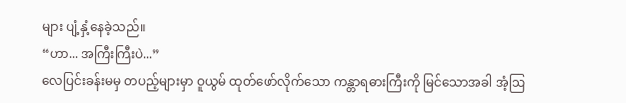များ ပျံ့နှံ့နေခဲ့သည်။
“ဟာ... အကြီးကြီးပဲ...”
လေပြင်းခန်းမမှ တပည့်များမှာ ဝူယွမ် ထုတ်ဖော်လိုက်သော ကန္တာရဓားကြီးကို မြင်သောအခါ အံ့ဩ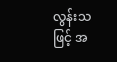လွန်းသဖြင့် အ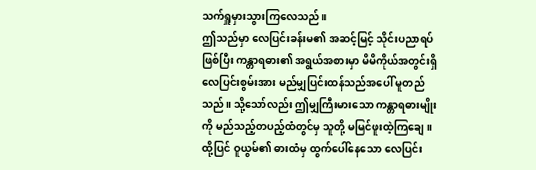သက်ရှူမှားသွားကြလေသည်။
ဤသည်မှာ လေပြင်းခန်းမ၏ အဆင့်မြင့် သိုင်းပညာရပ်ဖြစ်ပြီး ကန္တာရဓား၏ အရွယ်အစားမှာ မိမိကိုယ်အတွင်းရှိ လေပြင်းစွမ်းအား မည်မျှပြင်းထန်သည်အပေါ် မူတည်သည်။ သို့သော်လည်း ဤမျှကြီးမားသော ကန္တာရဓားမျိုးကို မည်သည့်တပည့်ထံတွင်မှ သူတို့ မမြင်ဖူးထဲ့ကြချေ။ ထို့ပြင် ဝူယွမ်၏ ဓားထံမှ ထွက်ပေါ်နေသော လေပြင်း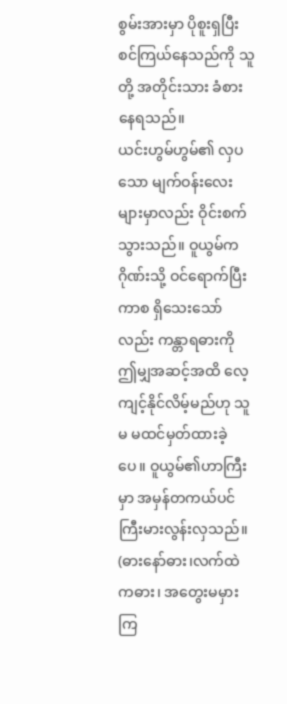စွမ်းအားမှာ ပိုစူးရှပြီး စင်ကြယ်နေသည်ကို သူတို့ အတိုင်းသား ခံစားနေရသည်။
ယင်းဟွမ်ဟွမ်၏ လှပသော မျက်ဝန်းလေးများမှာလည်း ဝိုင်းစက်သွားသည်။ ဝူယွမ်က ဂိုဏ်းသို့ ဝင်ရောက်ပြီးကာစ ရှိသေးသော်လည်း ကန္တာရဓားကို ဤမျှအဆင့်အထိ လေ့ကျင့်နိုင်လိမ့်မည်ဟု သူမ မထင်မှတ်ထားခဲ့ပေ။ ဝူယွမ်၏ဟာကြီးမှာ အမှန်တကယ်ပင် ကြီးမားလွန်းလှသည်။ (ဓားနော်ဓား၊လက်ထဲကဓား၊ အတွေးမမှားကြ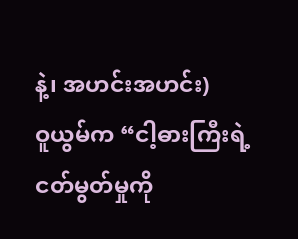နဲ့၊ အဟင်းအဟင်း)
ဝူယွမ်က “ငါ့ဓားကြီးရဲ့ ငတ်မွတ်မှုကို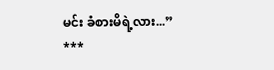မင်း ခံစားမိရဲ့လား...”
***